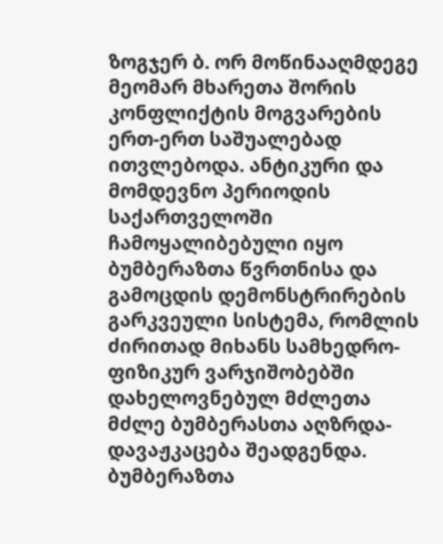ზოგჯერ ბ. ორ მოწინააღმდეგე მეომარ მხარეთა შორის კონფლიქტის მოგვარების ერთ-ერთ საშუალებად ითვლებოდა. ანტიკური და მომდევნო პერიოდის საქართველოში ჩამოყალიბებული იყო ბუმბერაზთა წვრთნისა და გამოცდის დემონსტრირების გარკვეული სისტემა, რომლის ძირითად მიხანს სამხედრო-ფიზიკურ ვარჯიშობებში დახელოვნებულ მძლეთა მძლე ბუმბერასთა აღზრდა-დავაჟკაცება შეადგენდა. ბუმბერაზთა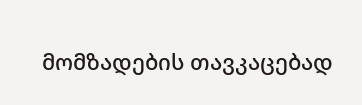მომზადების თავკაცებად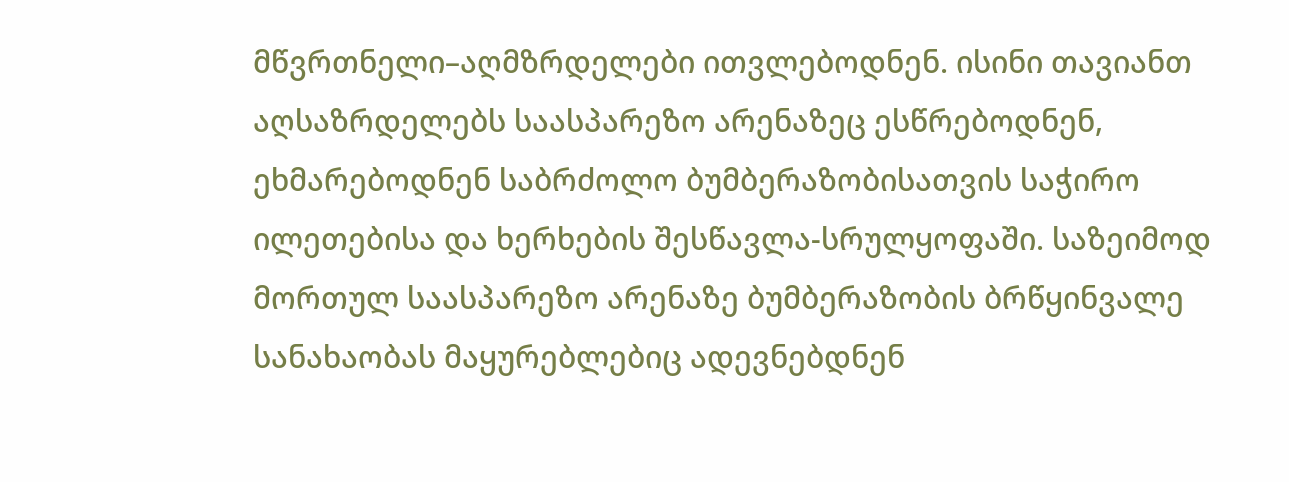მწვრთნელი–აღმზრდელები ითვლებოდნენ. ისინი თავიანთ აღსაზრდელებს საასპარეზო არენაზეც ესწრებოდნენ, ეხმარებოდნენ საბრძოლო ბუმბერაზობისათვის საჭირო ილეთებისა და ხერხების შესწავლა-სრულყოფაში. საზეიმოდ მორთულ საასპარეზო არენაზე ბუმბერაზობის ბრწყინვალე სანახაობას მაყურებლებიც ადევნებდნენ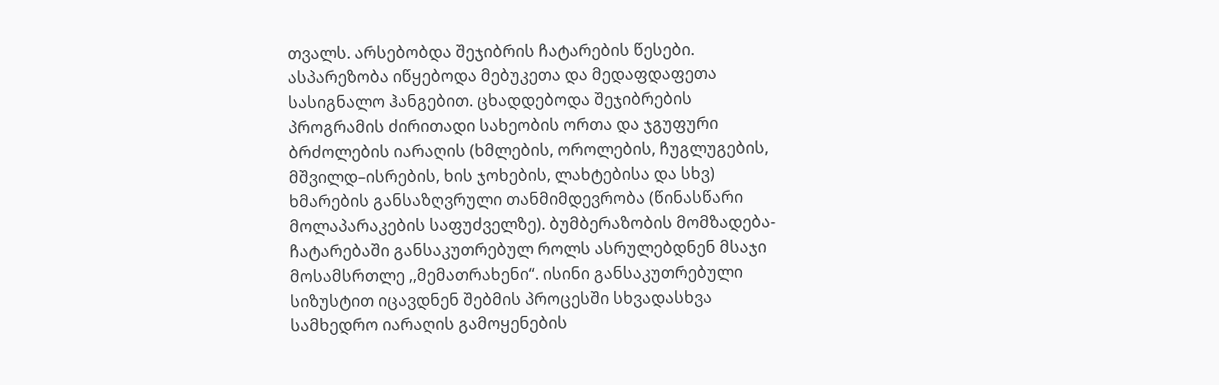თვალს. არსებობდა შეჯიბრის ჩატარების წესები. ასპარეზობა იწყებოდა მებუკეთა და მედაფდაფეთა სასიგნალო ჰანგებით. ცხადდებოდა შეჯიბრების პროგრამის ძირითადი სახეობის ორთა და ჯგუფური ბრძოლების იარაღის (ხმლების, ოროლების, ჩუგლუგების, მშვილდ–ისრების, ხის ჯოხების, ლახტებისა და სხვ) ხმარების განსაზღვრული თანმიმდევრობა (წინასწარი მოლაპარაკების საფუძველზე). ბუმბერაზობის მომზადება-ჩატარებაში განსაკუთრებულ როლს ასრულებდნენ მსაჯი მოსამსრთლე ,,მემათრახენი“. ისინი განსაკუთრებული სიზუსტით იცავდნენ შებმის პროცესში სხვადასხვა სამხედრო იარაღის გამოყენების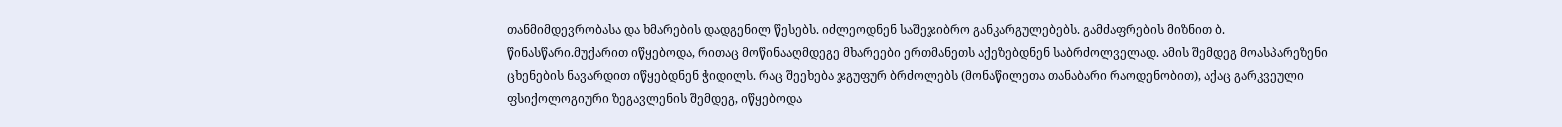თანმიმდევრობასა და ხმარების დადგენილ წესებს. იძლეოდნენ საშეჯიბრო განკარგულებებს. გამძაფრების მიზნით ბ. წინასწარი.მუქარით იწყებოდა, რითაც მოწინააღმდეგე მხარეები ერთმანეთს აქეზებდნენ საბრძოლველად. ამის შემდეგ მოასპარეზენი ცხენების ნავარდით იწყებდნენ ჭიდილს. რაც შეეხება ჯგუფურ ბრძოლებს (მონაწილეთა თანაბარი რაოდენობით), აქაც გარკვეული ფსიქოლოგიური ზეგავლენის შემდეგ, იწყებოდა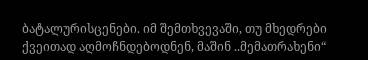ბატალურისცენები. იმ შემთხვევაში, თუ მხედრები ქვეითად აღმოჩნდებოდნენ, მაშინ ..მემათრახენი“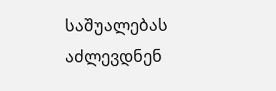საშუალებას აძლევდნენ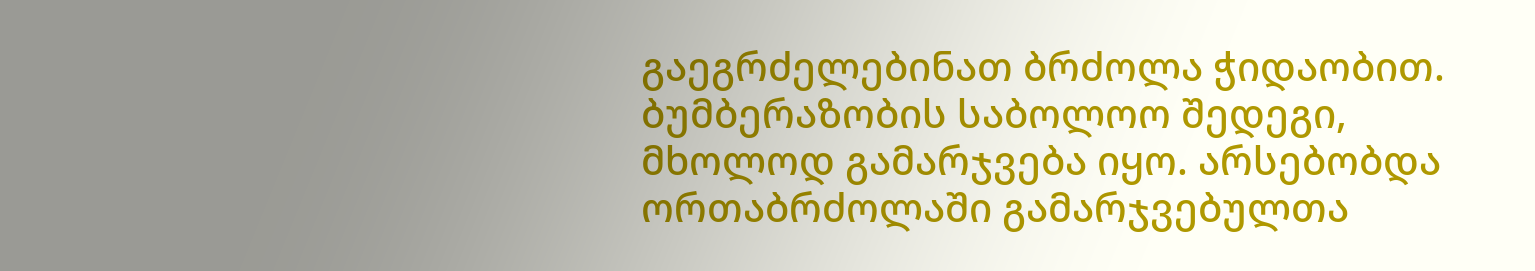გაეგრძელებინათ ბრძოლა ჭიდაობით. ბუმბერაზობის საბოლოო შედეგი, მხოლოდ გამარჯვება იყო. არსებობდა ორთაბრძოლაში გამარჯვებულთა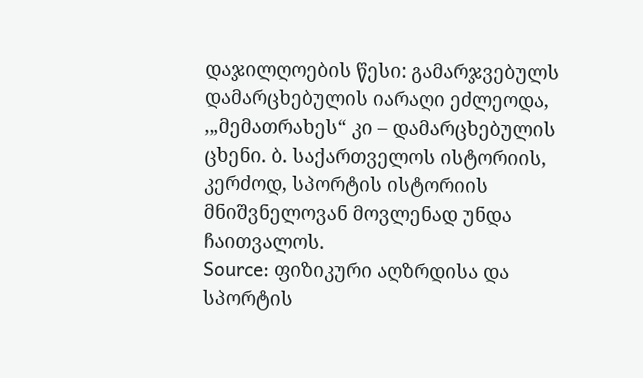დაჯილღოების წესი: გამარჯვებულს დამარცხებულის იარაღი ეძლეოდა, ,„მემათრახეს“ კი – დამარცხებულის ცხენი. ბ. საქართველოს ისტორიის, კერძოდ, სპორტის ისტორიის მნიშვნელოვან მოვლენად უნდა ჩაითვალოს.
Source: ფიზიკური აღზრდისა და სპორტის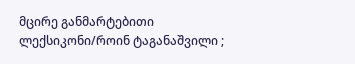მცირე განმარტებითი ლექსიკონი/როინ ტაგანაშვილი ;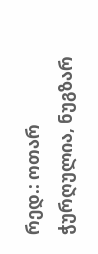რედ.: ოთარ ჭურღულია, ნუგზარ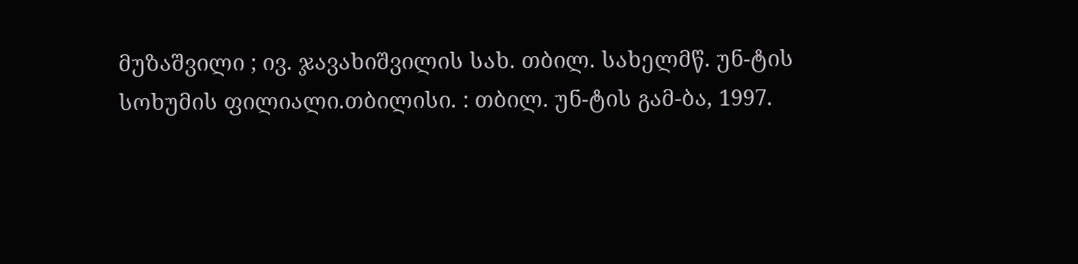მუზაშვილი ; ივ. ჯავახიშვილის სახ. თბილ. სახელმწ. უნ-ტის სოხუმის ფილიალი.თბილისი. : თბილ. უნ-ტის გამ-ბა, 1997.